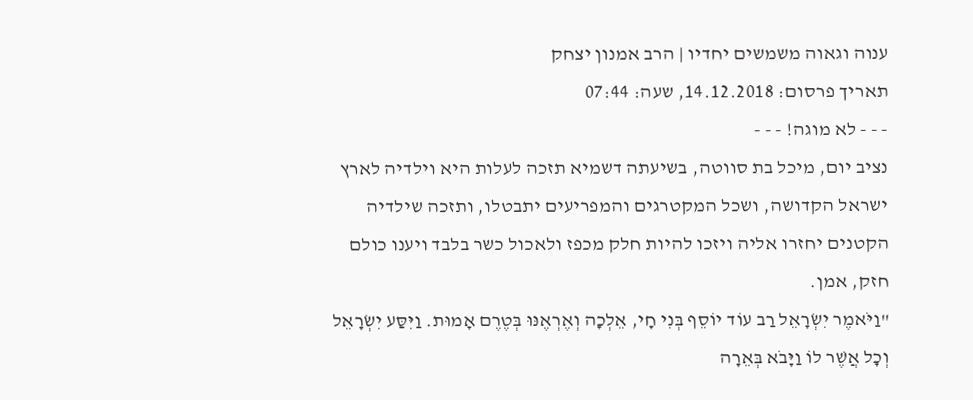ענוה וגאוה משמשים יחדיו | הרב אמנון יצחק
תאריך פרסום: 14.12.2018, שעה: 07:44
- - - לא מוגה! - - -
נציב יום, מיכל בת סווטה, בשיעתה דשמיא תזכה לעלות היא וילדיה לארץ ישראל הקדושה, ושכל המקטרגים והמפריעים יתבטלו, ותזכה שילדיה הקטנים יחזרו אליה ויזכו להיות חלק מכפז ולאכול כשר בלבד ויענו כולם חזק, אמן.
"וַיֹּאמֶר יִשְׂרָאֵל רַב עוֹד יוֹסֵף בְּנִי חָי, אֵלְכָה וְאֶרְאֶנּוּ בְּטֶרֶם אָמוּת. וַיִּסַּע יִשְׂרָאֵל וְכׇל אֲשֶׁר לוֹ וַיָּבֹא בְּאֵרָה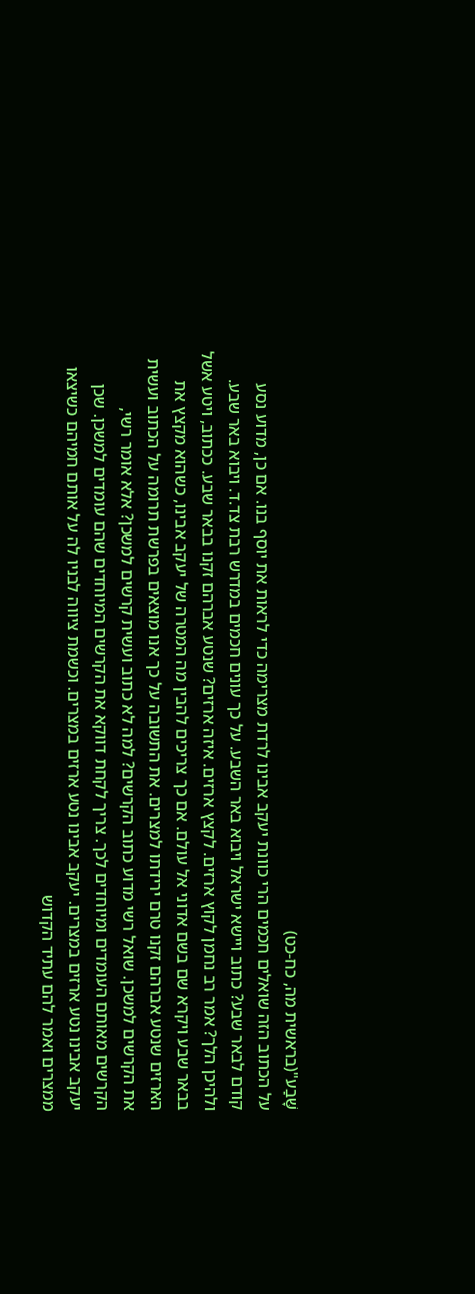שָּׁבַע"(בראשית מה, כח-כט)
על הכתוב הזה שואלים חכמים הרי כוונת יעקב אבינו לרדת מצרימה כדי לראות את יוסף בנו. אם כן, מדוע נסע קודם לבאר שבע? כתוב ויישא ישראל ויבוא באר השבע. על כך עונים חכמים במדרש רבת צד.ד. ויבוא באר שבע. ולהיכן הלך? אמר רב נחמן לקוץ ארזים. לקצץ ארזים. איזה ארזים? שנטע אברהם זקנו בבאר שבע. ככתוב, ויטע אשל בבאר שבע ויקרא שם בשם אדוני אל עולם. אם כך צריכים להבין מה המטרה של יעקב אבינו, כשהוא מקצץ את הארזים שנטע אברהם זקנו טרם ירידתו למצרים. את התשובה על כך אנו מוצאים בפרשת תרומה על הכתוב ועשית את הקרשים למשכן. שואל רשי מדוע כתוב הקרשים? למה לא כתוב ועשית קרשים למשכן? אלא אומר רשי, הקרשים מאותם העומדים ומיוחדים לכך. צריך לקחת דווקא את הקרשים המיוחדים שהם עומדים למשכן. שכן יעקב אבינו נטע ארזים במצרים. יעקב אבינו נטע ארזים במצרים. וכשמת ציווה לבניו לה על אותם חמיהם כשיצאו ממצרים ואמר להם עתיד הקדוש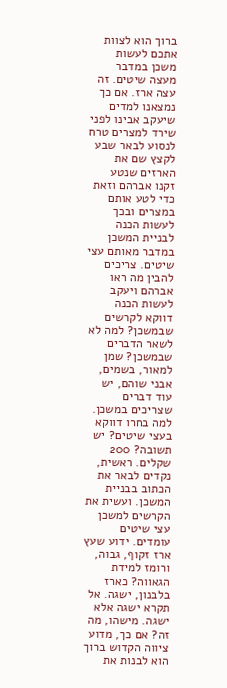ברוך הוא לצוות אתכם לעשות משכן במדבר מעצה שיטים. זה עצה ארז. אם כך נמצאנו למדים שיעקב אבינו לפני שירד למצרים טרח לנסוע לבאר שבע לקצץ שם את הארזים שנטע זקנו אברהם וזאת כדי לטע אותם במצרים ובכך לעשות הכנה לבניית המשכן במדבר מאותם עצי שיטים. צריכים להבין מה ראו אברהם ויעקב לעשות הכנה דווקא לקרשים שבמשכן? למה לא לשאר הדברים שבמשכן? שמן למאור, בשמים, אבני שוהם, יש עוד דברים שצריכים במשכן. למה בחרו דווקא בעצי שיטים? יש תשובה? 200 שקלים. ראשית, נקדים לבאר את הכתוב בבניית המשכן. ועשית את הקרשים למשכן עצי שיטים עומדים. ידוע שעץ ארז זקוף, גבוה, ורומז למידת הגאווה? כארז בלבנון, ישגה. אל תקרא ישגה אלא ישגה. מישהו, מה זה? אם כך, מדוע ציווה הקדוש ברוך הוא לבנות את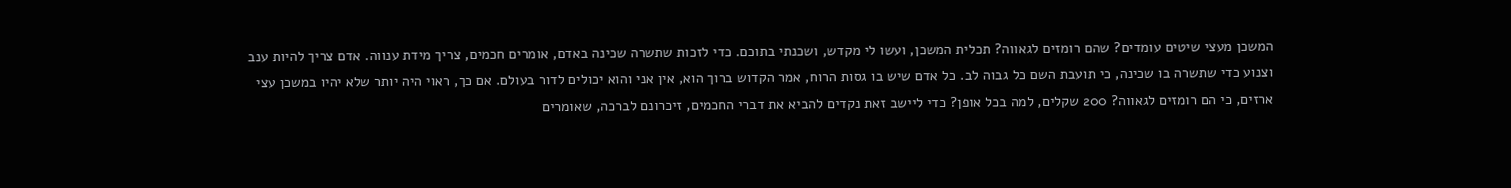המשכן מעצי שיטים עומדים? שהם רומזים לגאווה? תכלית המשכן, ועשו לי מקדש, ושכנתי בתוכם. כדי לזכות שתשרה שכינה באדם, אומרים חכמים, צריך מידת ענווה. אדם צריך להיות ענב וצנוע כדי שתשרה בו שכינה, כי תועבת השם כל גבוה לב. כל אדם שיש בו גסות הרוח, אמר הקדוש ברוך הוא, אין אני והוא יכולים לדור בעולם. אם כך, ראוי היה יותר שלא יהיו במשכן עצי ארזים, כי הם רומזים לגאווה? 200 שקלים, למה בכל אופן? כדי ליישב זאת נקדים להביא את דברי החכמים, זיכרונם לברכה, שאומרים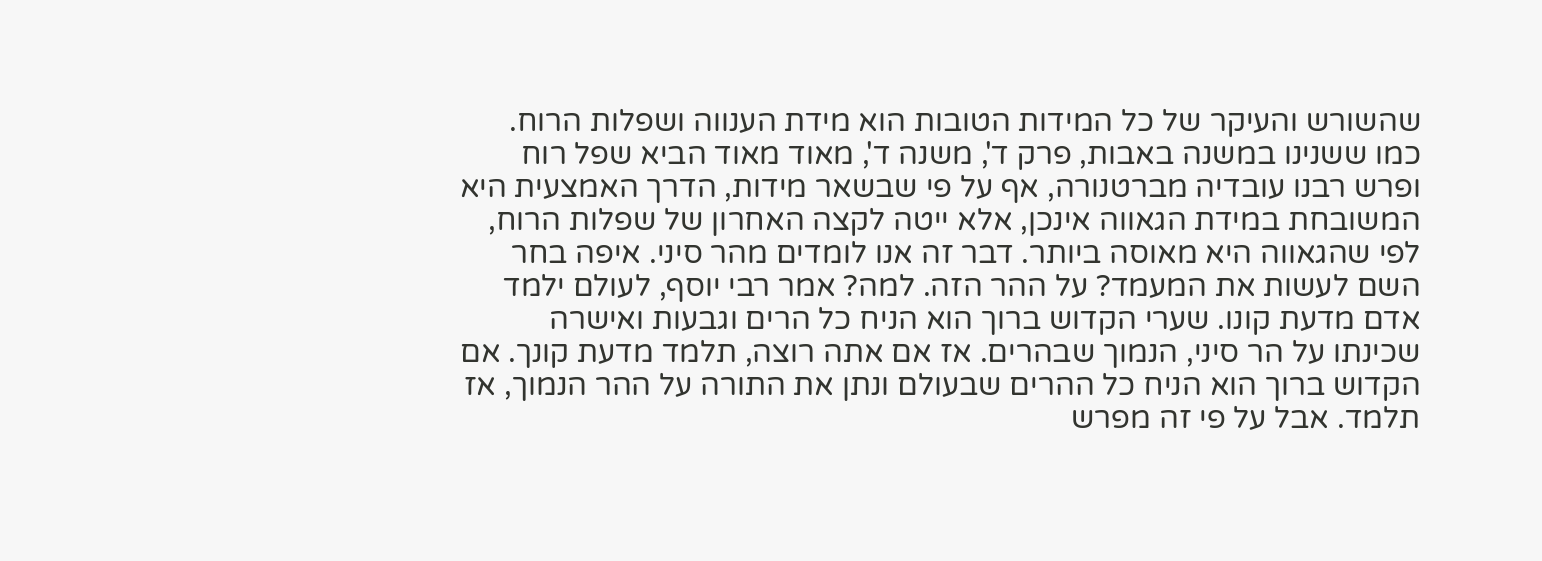שהשורש והעיקר של כל המידות הטובות הוא מידת הענווה ושפלות הרוח. כמו ששנינו במשנה באבות, פרק ד', משנה ד', מאוד מאוד הביא שפל רוח ופרש רבנו עובדיה מברטנורה, אף על פי שבשאר מידות, הדרך האמצעית היא המשובחת במידת הגאווה אינכן, אלא ייטה לקצה האחרון של שפלות הרוח, לפי שהגאווה היא מאוסה ביותר. דבר זה אנו לומדים מהר סיני. איפה בחר השם לעשות את המעמד? על ההר הזה. למה? אמר רבי יוסף, לעולם ילמד אדם מדעת קונו. שערי הקדוש ברוך הוא הניח כל הרים וגבעות ואישרה שכינתו על הר סיני, הנמוך שבהרים. אז אם אתה רוצה, תלמד מדעת קונך. אם הקדוש ברוך הוא הניח כל ההרים שבעולם ונתן את התורה על ההר הנמוך, אז תלמד. אבל על פי זה מפרש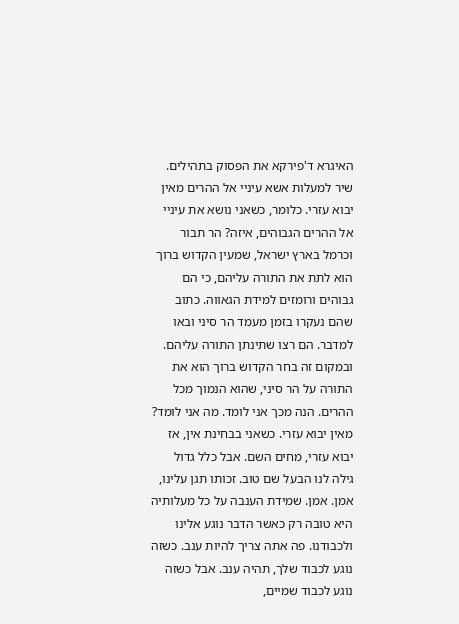האיגרא ד'פירקא את הפסוק בתהילים. שיר למעלות אשא עיניי אל ההרים מאין יבוא עזרי. כלומר, כשאני נושא את עיניי אל ההרים הגבוהים, איזה? הר תבור וכרמל בארץ ישראל, שמעין הקדוש ברוך הוא לתת את התורה עליהם, כי הם גבוהים ורומזים למידת הגאווה. כתוב שהם נעקרו בזמן מעמד הר סיני ובאו למדבר. הם רצו שתינתן התורה עליהם. ובמקום זה בחר הקדוש ברוך הוא את התורה על הר סיני, שהוא הנמוך מכל ההרים. הנה מכך אני לומד. מה אני לומד? מאין יבוא עזרי. כשאני בבחינת אין, אז יבוא עזרי, מחים השם. אבל כלל גדול גילה לנו הבעל שם טוב. זכותו תגן עלינו, אמן. אמן. שמידת הענבה על כל מעלותיה היא טובה רק כאשר הדבר נוגע אלינו ולכבודנו. פה אתה צריך להיות ענב. כשזה נוגע לכבוד שלך, תהיה ענב. אבל כשזה נוגע לכבוד שמיים,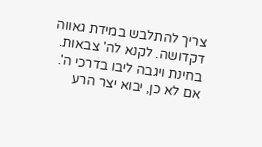צריך להתלבש במידת גאווה דקדושה. לקנא לה' צבאות. בחינת ויגבה ליבו בדרכי ה'. אם לא כן, יבוא יצר הרע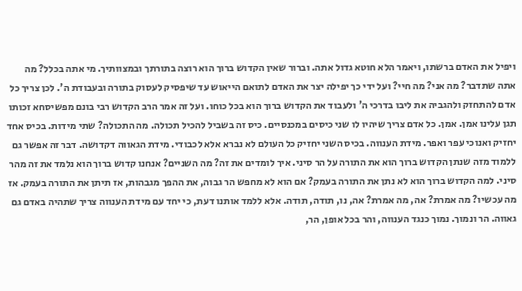ויפיל את האדם ברשתו, ויאמר הלא חוטא גדול אתה. וברור שאין הקדוש ברוך הוא רוצה בתורתך ובמצוותיך. מי אתה בכלל? מה אתה שתדבר? מה אני? מה חיי? ועל ידי כך יפילה יצר את האדם לתואם הייאוש עד שיפסיק לעסוק בתורה ובעבודת ה'. לכן צריך כל אדם להתחזק ולהגביה את ליבו בדרכי ה' ולעבוד את הקדוש ברוך הוא בכל כוחו. ועל זה אמר הרב הקדוש רבי בונם מפשיסחא זכותו תגן עלינו אמן. אמן. כל אדם צריך שיהיו לו שני כיסים במכנסיים. כיס זה בשביל להכיל תכולה. מה התכולה? שתי מידות. בכיס אחד יחזיק ואנוכי עפר ואפר. מידת הענווה. בכיס השני יחזיק כל העולם לא נברא אלא לכבודי. מידת הגאווה דקדושה. דבר זה אפשר גם ללמוד מזה שנתן הקדוש ברוך הוא את התורה על הר סיני. איך לומדים את זה? מה השניים? אנחנו קדוש ברוך הוא נלמד את זה מהר סיני. למה הקדוש ברוך הוא לא נתן את התורה בעמק? אם הוא לא מחפש הר גבוה, את ההפך מגבהות, אז תיתן את התורה בעמק. אז מה עכשיו? מה אמרת? אה, מה אמרת? אה, נו, תודה, תודה. אלא ללמד אותנו דעת, כי יחד עם מידת הענווה צריך שתהיה באדם גם גאווה. הר ונמוך. נמוך כנגד הענווה, והר בכל אופן, הר,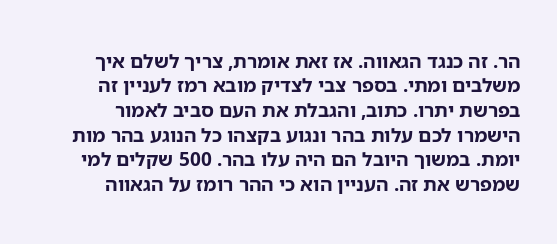הר. זה כנגד הגאווה. אז זאת אומרת, צריך לשלם איך משלבים ומתי. בספר צבי לצדיק מובא רמז לעניין זה בפרשת יתרו. כתוב, והגבלת את העם סביב לאמור הישמרו לכם עלות בהר ונגוע בקצהו כל הנוגע בהר מות יומת. במשוך היובל הם היה עלו בהר. 500 שקלים למי שמפרש את זה. העניין הוא כי ההר רומז על הגאווה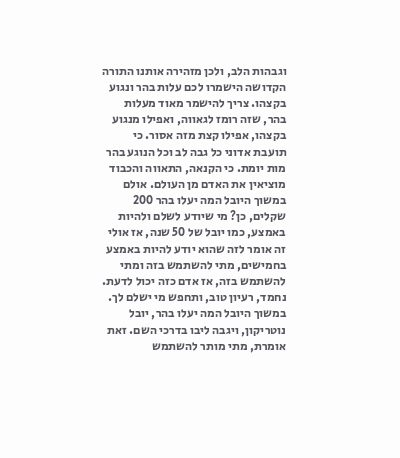וגבהות הלב, ולכן מזהירה אותנו התורה הקדושה הישמרו לכם עלות בהר ונגוע בקצהו. צריך להישמר מאוד מעלות בהר, שזה רומז לגאווה, ואפילו מנגוע בקצהו, אפילו קצת מזה אסור. כי תועבת אדוני כל גבה לב וכל הנוגע בהר מות יומת. כי הקנאה, התאווה והכבוד מוציאין את האדם מן העולם. אולם במשוך היובל המה יעלו בהר 200 שקלים, כן? מי שיודע לשלם ולהיות באמצע, כמו יובל של 50 שנה, אז אולי זה אומר לזה שהוא יודע להיות באמצע בחמישים, מתי להשתמש בזה ומתי להשתמש בזה, אז אדם כזה יכול לדעת. נחמד, רעיון טוב, ותחפש מי ישלם לך. במשוך היובל המה יעלו בהר, יובל נוטריקון, ויגבה ליבו בדרכי השם. זאת אומרת, מתי מותר להשתמש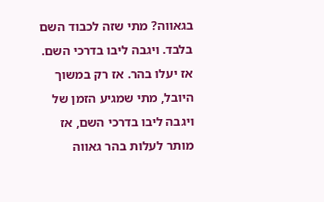בגאווה? מתי שזה לכבוד השם בלבד. ויגבה ליבו בדרכי השם. אז יעלו בהר. אז רק במשוך היובל, מתי שמגיע הזמן של ויגבה ליבו בדרכי השם, אז מותר לעלות בהר גאווה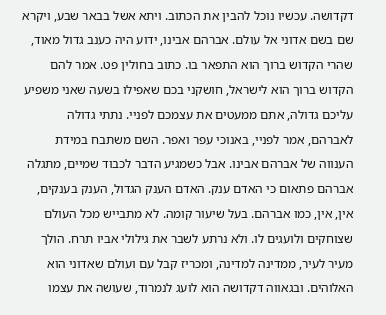דקדושה. עכשיו נוכל להבין את הכתוב. ויתא אשל בבאר שבע, ויקרא שם בשם אדוני אל עולם. אברהם אבינו, ידוע היה כענב גדול מאוד, שהרי הקדוש ברוך הוא התפאר בו. כתוב בחולין פט. אמר להם הקדוש ברוך הוא לישראל, חושקני בכם שאפילו בשעה שאני משפיע עליכם גדולה, אתם ממעטים את עצמכם לפניי. נתתי גדולה לאברהם, אמר לפניי, באנוכי עפר ואפר. השם משתבח במידת הענווה של אברהם אבינו. אבל כשמגיע הדבר לכבוד שמיים, מתגלה אברהם פתאום כי האדם ענק. האדם הענק הגדול, הענק בענקים, אין, אין, כמו אברהם. בעל שיעור קומה. לא מתבייש מכל העולם שצוחקים ולועגים לו. ולא נרתע לשבר את גילולי אביו תרח. הולך מעיר לעיר, ממדינה למדינה, ומכריז קבל עם ועולם שאדוני הוא האלוהים. ובגאווה דקדושה הוא לועג לנמרוד, שעושה את עצמו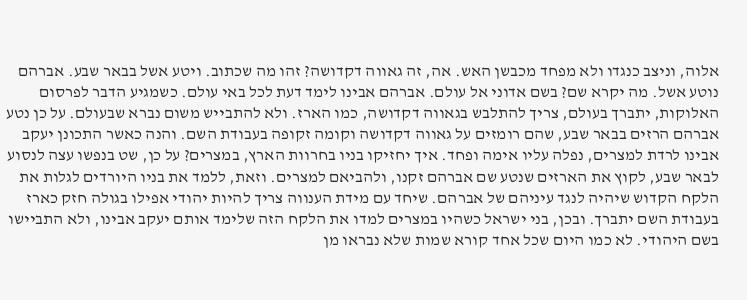אלוה, וניצב כנגדו ולא מפחד מכבשן האש. אה, זה גאווה דקדושה? זהו מה שכתוב. ויטע אשל בבאר שבע. אברהם נוטע אשל. מה יקרא שם? בשם אדוני אל עולם. אברהם אבינו לימד דעת לכל באי עולם. כשמגיע הדבר לפרסום האלוקות, יתברך בעולם, צריך להתלבש בגאווה דקדושה, כמו הארז. ולא להתבייש משום נברא שבעולם. על כן נטע אברהם הרזים בבאר שבע, שהם רומזים על גאווה דקדושה וקומה זקופה בעבודת השם. והנה כאשר התכונן יעקב אבינו לרדת למצרים, נפלה עליו אימה ופחד. איך יחזיקו בניו בחרוות הארץ, במצרים? על כן, שט בנפשו עצה לנסוע לבאר שבע, לקוץ את הארזים שנטע שם אברהם זקנו, ולהביאם למצרים. וזאת, ללמד את בניו היורדים לגלות את הלקח הקדוש שיהיה לנגד עיניהם של אברהם. שיחד עם מידת הענווה צריך להיות יהודי אפילו בגולה חזק כארז בעבודת השם יתברך. ובכן, בני ישראל כשהיו במצרים למדו את הלקח הזה שלימד אותם יעקב אבינו, ולא התביישו בשם היהודי. לא כמו היום שכל אחד קורא שמות שלא נבראו מן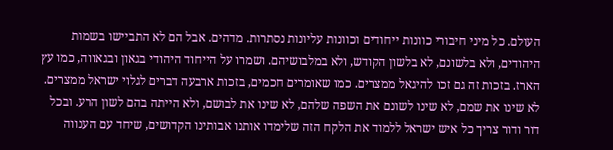העולם. כל מיני חיבורי כוונות ייחודים וכוונות עליונות נסתרות. מדהים. אבל הם לא התביישו בשמות היהודים, ולא בלשונם, לא בלשון הקודש, ולא במלבושיהם. ושמרו על הייחוד היהודי בגאון ובגאווה, כמו עץ הארז. בזכות זה גם זכו להיגאל ממצרים. כמו שאומרים חכמים, בזכות ארבעה דברים לגלוי ישראל ממצרים. לא שינו את שמם, לא שינו לשונם את השפה שלהם, לא שינו את לבושם, ולא הייתה בהם לשון הרע. ובכל דור ודור צריך כל איש ישראל ללמוד את הלקח הזה שלימדו אותנו אבותינו הקדושים, שיחד עם הענווה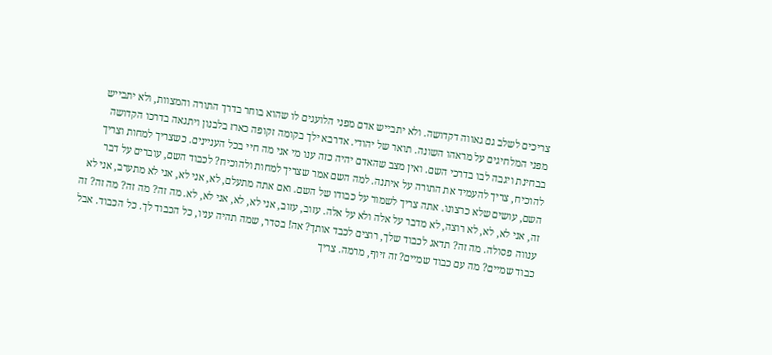צריכים לשלב גם גאווה דקדושה. ולא יתבייש אדם מפני הלועגים לו שהוא בוחר בדרך התורה והמצוות, ולא יתבייש מפני המלחיגים על מראהו השונה. תואר של יהודי. אדרבא ילך בקומה זקופה כארז בלבנון ויתגאה בדרכו הקדושה בבחינת ויגבה לבו בדרכי השם. ואין מצב שהאדם יהיה כזה ענו מי אני מה חיי בכל העניינים. כשצריך למחות וצריך להוכיח, צריך להעמיד את התורה על איתנה. למה השם אמר שצריך למחות ולהוכיח? לכבוד השם, עוברים על דבר השם, עושים שלא כרצונו. אתה צריך לשמור על כבודו של השם. ואם אתה מתעלם, לא, אני לא, אני לא מתערב, אני לא זה, אני לא, לא, לא רוצה, לא מדבר על אלה ולא על אלה. עזוב, עזוב, אני לא, לא, אני לא, לא. מה זה? מה זה? מה זה? זה ענווה פסולה. מה זה? תדאג לכבוד שלך, רוצים לכבד אותך? אה! בסדר, שמה תהיה עניו, כל הכבוד לך. כל הכבוד. אבל כבוד שמיים? מה עם כבוד שמיים? זה זיוף, מרמה. צריך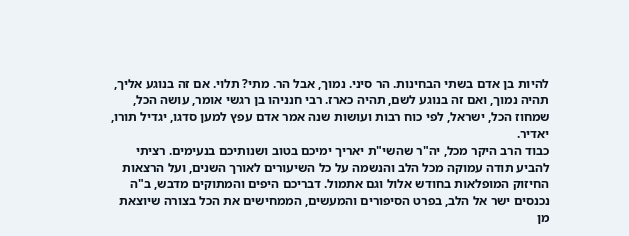להיות בן אדם בשתי הבחינות. הר סיני. נמוך, אבל הר. מתי? תלוי. אם זה בנוגע אליך, תהיה נמוך, ואם זה בנוגע לשם, תהיה כארז. רבי חנניהו בן רגשי אומר, עושה הכל, שמחוז הכל, ישראל, לפי כוח רבות ועושות שנה אמר אדם עפץ למען סדגו, יגדיל תורו, יאדיר.
כבוד הרב היקר מכל, יה"ר שהשי"ת יאריך ימיכם בטוב ושנותיכם בנעימים. רציתי להביע תודה עמוקה מכל הלב והנשמה על כל השיעורים לאורך השנים, ועל הרצאות החיזוק המופלאות בחודש אלול וגם אתמול. דבריכם היפים והמתוקים מדבש, ב"ה נכנסים ישר אל הלב, בפרט הסיפורים והמעשים, הממחישים את הכל בצורה שיוצאת מן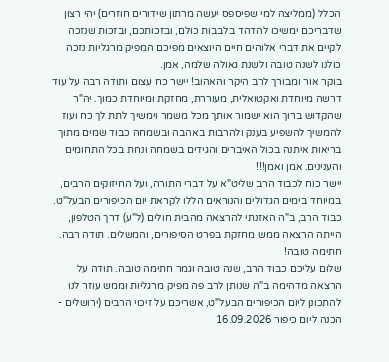הכלל (ממליצה למי שפיספס יעשה מרתון שידורים חוזרים) יהי רצון שדבריכם ימשיכו להדהד בלבבות כולם, ובזכותכם, ובזכות שנזכה לקיים את דברי אלוהים חיים היוצאים מפיכם המפיק מרגליות נזכה כולנו לשנה טובה ולשנת גאולה שלמה, אמן.
בוקר אור ומבורך לרב היקר והאהוב! יישר כח עצום ותודה רבה על עוד דרשה מיוחדת ואקטואלית, מעוררת, מחזקת ומיוחדת כמוך. יה"ר שהקדוש ברוך הוא ישמור אותך מכל משמר וימשיך לתת לך כח ועוז להמשיך להשפיע בענק ולהרבות באהבה ובשמחה כבוד שמים מתוך בריאות איתנה בכול האיברים והגידים בשמחה ונחת בכל התחומים והענינים. אמן ואמן!!!
יישר כוח לכבוד הרב שליט"א על דברי התורה, ועל החיזוקים הרבים, במיוחד בימים הגדולים והנוראים הללו לקראת יום הכיפורים הבעל"ט.
כבוד הרב, ב"ה האזנתי להרצאה מהבית חולים (ל"ע) דרך הטלפון, הייתה הרצאה ממש מחזקת בפרט הסיפורים, והמשלים. תודה רבה. חתימה טובה!
שלום עליכם כבוד הרב, שנה טובה וגמר חתימה טובה. תודה על הרצאה מדהימה ב"ה שנותן לרב פה מפיק מרגליות וממש עוזר לנו להתכונן ליום הכיפורים הבעל"ט, אשריכם על זיכוי הרבים (ירושלים - הכנה ליום כיפור 16.09.2026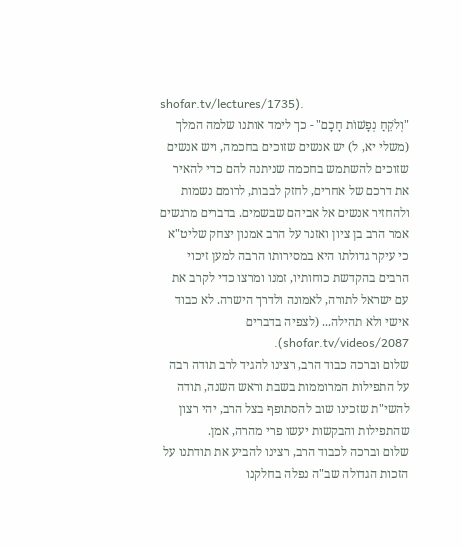shofar.tv/lectures/1735).
"וְלֹקֵחַ נְפָשׁוֹת חָכָם" - כך לימד אותנו שלמה המלך (משלי יא, ל) יש אנשים שזוכים בחכמה, ויש אנשים שזוכים להשתמש בחכמה שניתנה להם כדי להאיר את דרכם של אחרים, לחזק לבבות, לרומם נשמות ולהחזיר אנשים אל אביהם שבשמים. בדברים מרגשים אמר הרב בן ציון ואזנר על הרב אמנון יצחק שליט"א כי עיקר גדולתו היא במסירותו הרבה למען זיכוי הרבים בהקדשת כוחותיו, זמנו ומרצו כדי לקרב את עם ישראל לתורה, לאמונה ולדרך הישרה. לא כבוד אישי ולא תהילה... (לצפיה בדברים shofar.tv/videos/2087).
שלום וברכה כבוד הרב, רצינו להגיד לרב תודה רבה על התפילות המרוממות בשבת וראש השנה, תודה להשי"ת שזכינו שוב להסתופף בצל הרב, יהי רצון שהתפילות והבקשות יעשו פרי מהרה, אמן.
שלום וברכה לכבוד הרב, רצינו להביע את תודתנו על הזכות הגדולה שב"ה נפלה בחלקנו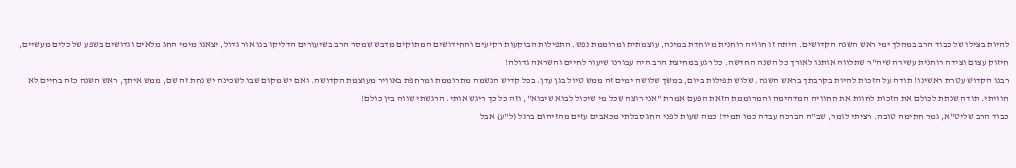להיות בצילו של כבוד הרב במהלך ימי ראש השנה הקדושים. היתה זו חוויה רוחנית מיוחדת במינה, עוצמתית ומרוממת נפש. התפילות הבוקעות רקיעים והחידושים המתוקים מדבש שמסר הרב בשיעורים הדליקו בנו אור גדול, יצאנו מימי החג מלאים וגדושים בשפע של כלים מעשיים, חיזוק עצום וצידה רוחנית עשירה שיה"ר שתלווה אותנו לאורך כל השנה החדשה. כל רגע במחיצת הרב היה עבורנו שיעור לחיים והשראה גדולה!
רבנו הקדוש עטרת ראשינו! תודה על הזכות להיות בקרבתך בראש השנה. שלוש תפילות ביום, במשך שלושה ימים זה ממש טיול בגן עדן. בכל קדיש הנשמה מתרוממת ומרחפת באוויר מעוצמת הקדושה. ואם יש מקום שבו לשכינה יש נחת זה שם, ממש איתך, ראש השנה כזה בחיים לא חוויתי. תודה שנתת לכולם את הזכות לחוות את החוויה המדהימה והמרוממת הזאת הפעם אמרת "אני רוצה שכל מי שיכול לבוא שיבוא", וזה כל כך ריגש אותי. הרגשתי שווה בין כולם!
כבוד הרב שליט"א, גמר חתימה טובה. רציתי לומר, שב"ה הברכה עבדה כמו תמיד! כמה שעות לפני החג סבלתי מכאבים עזים מהזיהום ברגל (ל"ע) אבל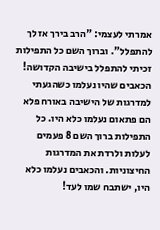אמרתי לעצמי: "הרב בירך אז לך להתפלל". וברוך השם כל התפילות זכיתי להתפלל בישיבה הקדושה! הכאבים שהיו נעלמו כשהגעתי למדרגות של הישיבה באורח פלא הם פתאום נעלמו כלא היו. כל התפילות ברוך השם 8 פעמים לעלות ולרדת את המדרגות החיצוניות. והכאבים נעלמו כלא היו, ישתבח שמו לעד!